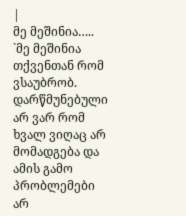|
მე მეშინია…..
`მე მეშინია თქვენთან რომ ვსაუბრობ. დარწმუნებული არ ვარ რომ ხვალ ვიღაც არ მომადგება და ამის გამო პრობლემები არ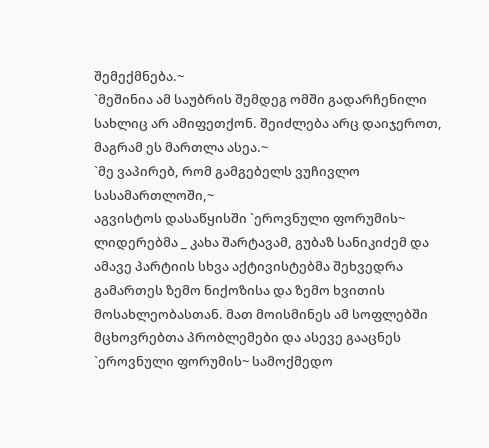შემექმნება.~
`მეშინია ამ საუბრის შემდეგ ომში გადარჩენილი სახლიც არ ამიფეთქონ. შეიძლება არც დაიჯეროთ, მაგრამ ეს მართლა ასეა.~
`მე ვაპირებ, რომ გამგებელს ვუჩივლო სასამართლოში,~
აგვისტოს დასაწყისში `ეროვნული ფორუმის~ ლიდერებმა _ კახა შარტავამ, გუბაზ სანიკიძემ და ამავე პარტიის სხვა აქტივისტებმა შეხვედრა გამართეს ზემო ნიქოზისა და ზემო ხვითის მოსახლეობასთან. მათ მოისმინეს ამ სოფლებში მცხოვრებთა პრობლემები და ასევე გააცნეს `ეროვნული ფორუმის~ სამოქმედო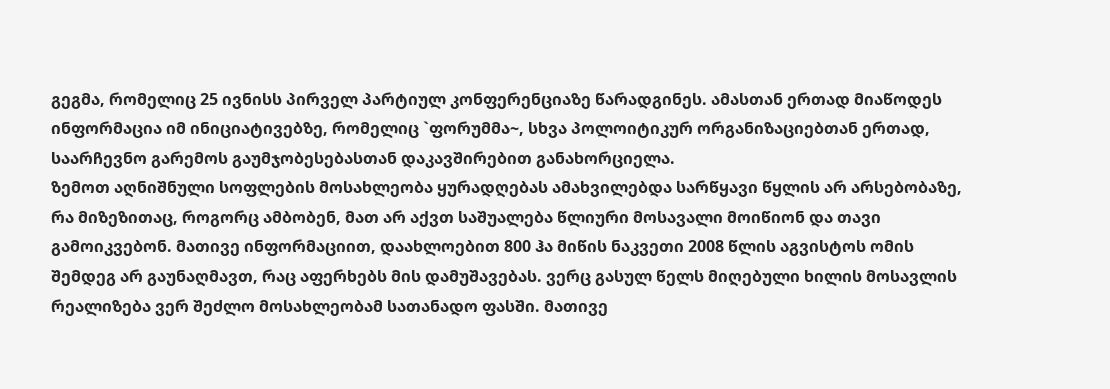გეგმა, რომელიც 25 ივნისს პირველ პარტიულ კონფერენციაზე წარადგინეს. ამასთან ერთად მიაწოდეს ინფორმაცია იმ ინიციატივებზე, რომელიც `ფორუმმა~, სხვა პოლოიტიკურ ორგანიზაციებთან ერთად, საარჩევნო გარემოს გაუმჯობესებასთან დაკავშირებით განახორციელა.
ზემოთ აღნიშნული სოფლების მოსახლეობა ყურადღებას ამახვილებდა სარწყავი წყლის არ არსებობაზე, რა მიზეზითაც, როგორც ამბობენ, მათ არ აქვთ საშუალება წლიური მოსავალი მოიწიონ და თავი გამოიკვებონ. მათივე ინფორმაციით, დაახლოებით 800 ჰა მიწის ნაკვეთი 2008 წლის აგვისტოს ომის შემდეგ არ გაუნაღმავთ, რაც აფერხებს მის დამუშავებას. ვერც გასულ წელს მიღებული ხილის მოსავლის რეალიზება ვერ შეძლო მოსახლეობამ სათანადო ფასში. მათივე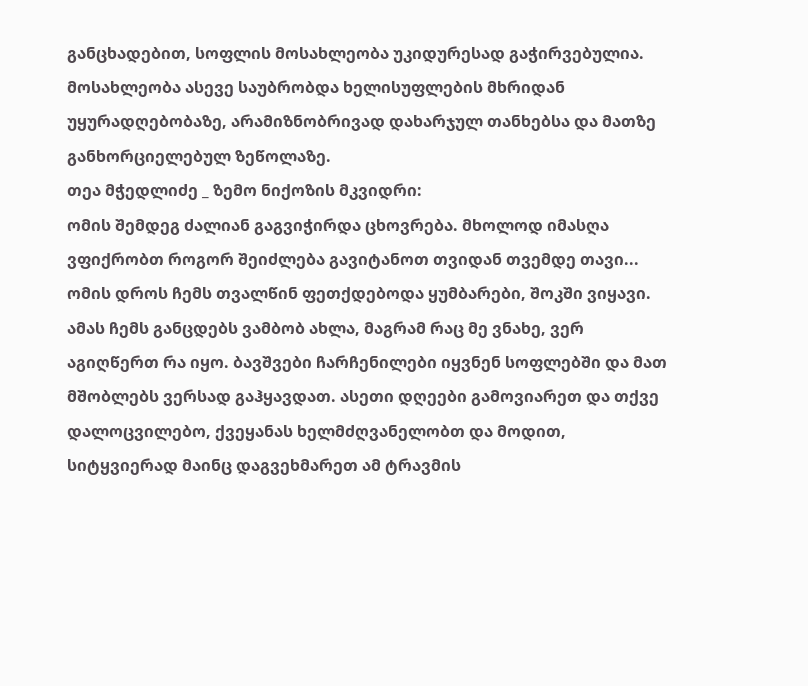განცხადებით, სოფლის მოსახლეობა უკიდურესად გაჭირვებულია.
მოსახლეობა ასევე საუბრობდა ხელისუფლების მხრიდან უყურადღებობაზე, არამიზნობრივად დახარჯულ თანხებსა და მათზე განხორციელებულ ზეწოლაზე.
თეა მჭედლიძე _ ზემო ნიქოზის მკვიდრი:
ომის შემდეგ ძალიან გაგვიჭირდა ცხოვრება. მხოლოდ იმასღა ვფიქრობთ როგორ შეიძლება გავიტანოთ თვიდან თვემდე თავი... ომის დროს ჩემს თვალწინ ფეთქდებოდა ყუმბარები, შოკში ვიყავი. ამას ჩემს განცდებს ვამბობ ახლა, მაგრამ რაც მე ვნახე, ვერ აგიღწერთ რა იყო. ბავშვები ჩარჩენილები იყვნენ სოფლებში და მათ მშობლებს ვერსად გაჰყავდათ. ასეთი დღეები გამოვიარეთ და თქვე დალოცვილებო, ქვეყანას ხელმძღვანელობთ და მოდით, სიტყვიერად მაინც დაგვეხმარეთ ამ ტრავმის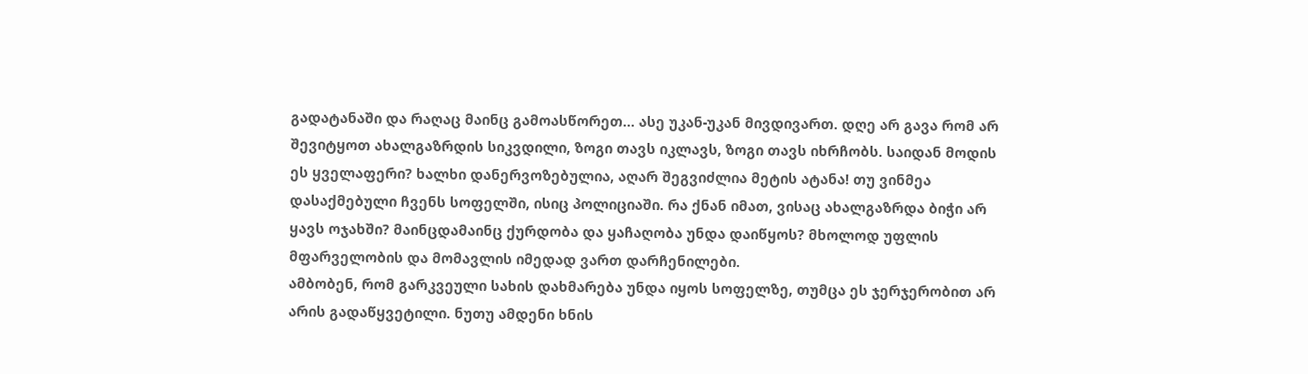გადატანაში და რაღაც მაინც გამოასწორეთ... ასე უკან-უკან მივდივართ. დღე არ გავა რომ არ შევიტყოთ ახალგაზრდის სიკვდილი, ზოგი თავს იკლავს, ზოგი თავს იხრჩობს. საიდან მოდის ეს ყველაფერი? ხალხი დანერვოზებულია, აღარ შეგვიძლია მეტის ატანა! თუ ვინმეა დასაქმებული ჩვენს სოფელში, ისიც პოლიციაში. რა ქნან იმათ, ვისაც ახალგაზრდა ბიჭი არ ყავს ოჯახში? მაინცდამაინც ქურდობა და ყაჩაღობა უნდა დაიწყოს? მხოლოდ უფლის მფარველობის და მომავლის იმედად ვართ დარჩენილები.
ამბობენ, რომ გარკვეული სახის დახმარება უნდა იყოს სოფელზე, თუმცა ეს ჯერჯერობით არ არის გადაწყვეტილი. ნუთუ ამდენი ხნის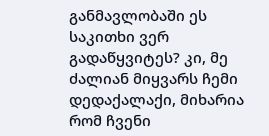განმავლობაში ეს საკითხი ვერ გადაწყვიტეს? კი, მე ძალიან მიყვარს ჩემი დედაქალაქი, მიხარია რომ ჩვენი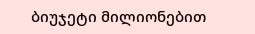ბიუჯეტი მილიონებით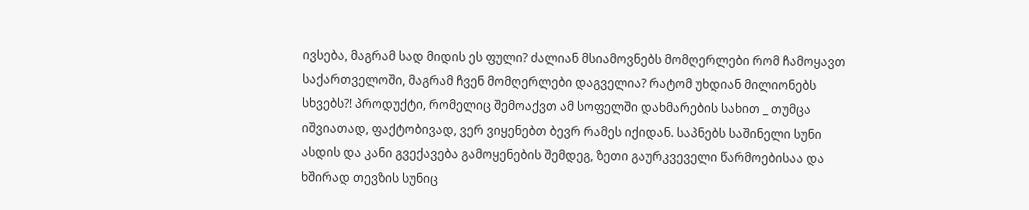ივსება, მაგრამ სად მიდის ეს ფული? ძალიან მსიამოვნებს მომღერლები რომ ჩამოყავთ საქართველოში, მაგრამ ჩვენ მომღერლები დაგველია? რატომ უხდიან მილიონებს სხვებს?! პროდუქტი, რომელიც შემოაქვთ ამ სოფელში დახმარების სახით _ თუმცა იშვიათად, ფაქტობივად, ვერ ვიყენებთ ბევრ რამეს იქიდან. საპნებს საშინელი სუნი ასდის და კანი გვექავება გამოყენების შემდეგ, ზეთი გაურკვეველი წარმოებისაა და ხშირად თევზის სუნიც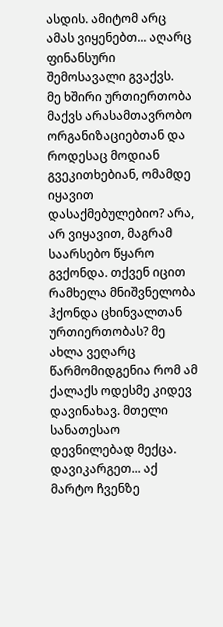ასდის. ამიტომ არც ამას ვიყენებთ... აღარც ფინანსური შემოსავალი გვაქვს.
მე ხშირი ურთიერთობა მაქვს არასამთავრობო ორგანიზაციებთან და როდესაც მოდიან გვეკითხებიან, ომამდე იყავით დასაქმებულებიო? არა, არ ვიყავით, მაგრამ საარსებო წყარო გვქონდა. თქვენ იცით რამხელა მნიშვნელობა ჰქონდა ცხინვალთან ურთიერთობას? მე ახლა ვეღარც წარმომიდგენია რომ ამ ქალაქს ოდესმე კიდევ დავინახავ. მთელი სანათესაო დევნილებად მექცა. დავიკარგეთ... აქ მარტო ჩვენზე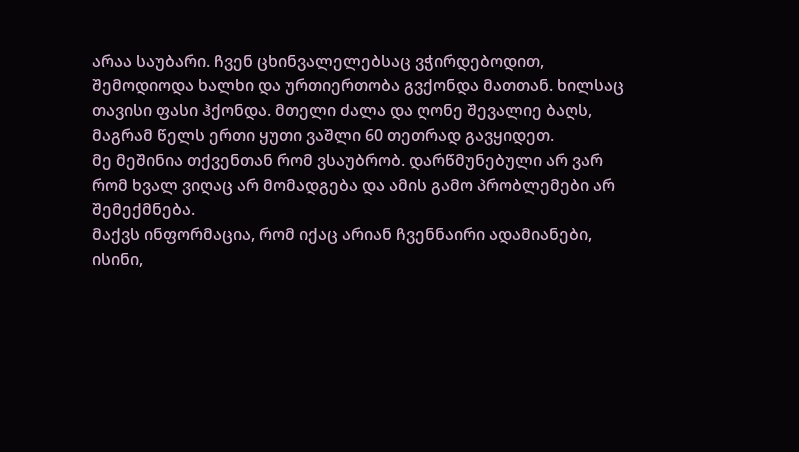არაა საუბარი. ჩვენ ცხინვალელებსაც ვჭირდებოდით, შემოდიოდა ხალხი და ურთიერთობა გვქონდა მათთან. ხილსაც თავისი ფასი ჰქონდა. მთელი ძალა და ღონე შევალიე ბაღს, მაგრამ წელს ერთი ყუთი ვაშლი 60 თეთრად გავყიდეთ.
მე მეშინია თქვენთან რომ ვსაუბრობ. დარწმუნებული არ ვარ რომ ხვალ ვიღაც არ მომადგება და ამის გამო პრობლემები არ შემექმნება.
მაქვს ინფორმაცია, რომ იქაც არიან ჩვენნაირი ადამიანები, ისინი,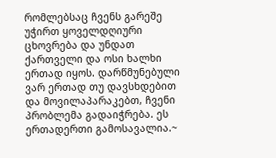რომლებსაც ჩვენს გარეშე უჭირთ ყოველდღიური ცხოვრება და უნდათ ქართველი და ოსი ხალხი ერთად იყოს. დარწმუნებული ვარ ერთად თუ დავსხდებით და მოვილაპარაკებთ, ჩვენი პრობლემა გადაიჭრება. ეს ერთადერთი გამოსავალია.~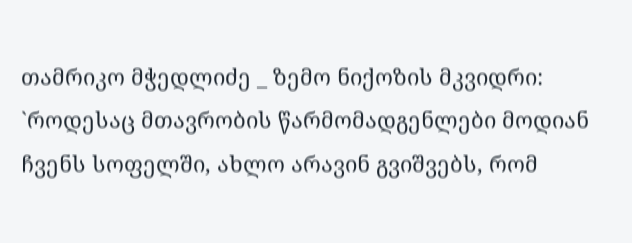თამრიკო მჭედლიძე _ ზემო ნიქოზის მკვიდრი:
`როდესაც მთავრობის წარმომადგენლები მოდიან ჩვენს სოფელში, ახლო არავინ გვიშვებს, რომ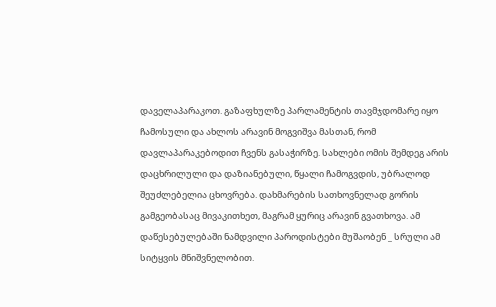დაველაპარაკოთ. გაზაფხულზე პარლამენტის თავმჯდომარე იყო ჩამოსული და ახლოს არავინ მოგვიშვა მასთან, რომ დავლაპარაკებოდით ჩვენს გასაჭირზე. სახლები ომის შემდეგ არის დაცხრილული და დაზიანებული, წყალი ჩამოგვდის, უბრალოდ შეუძლებელია ცხოვრება. დახმარების სათხოვნელად გორის გამგეობასაც მივაკითხეთ, მაგრამ ყურიც არავინ გვათხოვა. ამ დაწესებულებაში ნამდვილი პაროდისტები მუშაობენ _ სრული ამ სიტყვის მნიშვნელობით.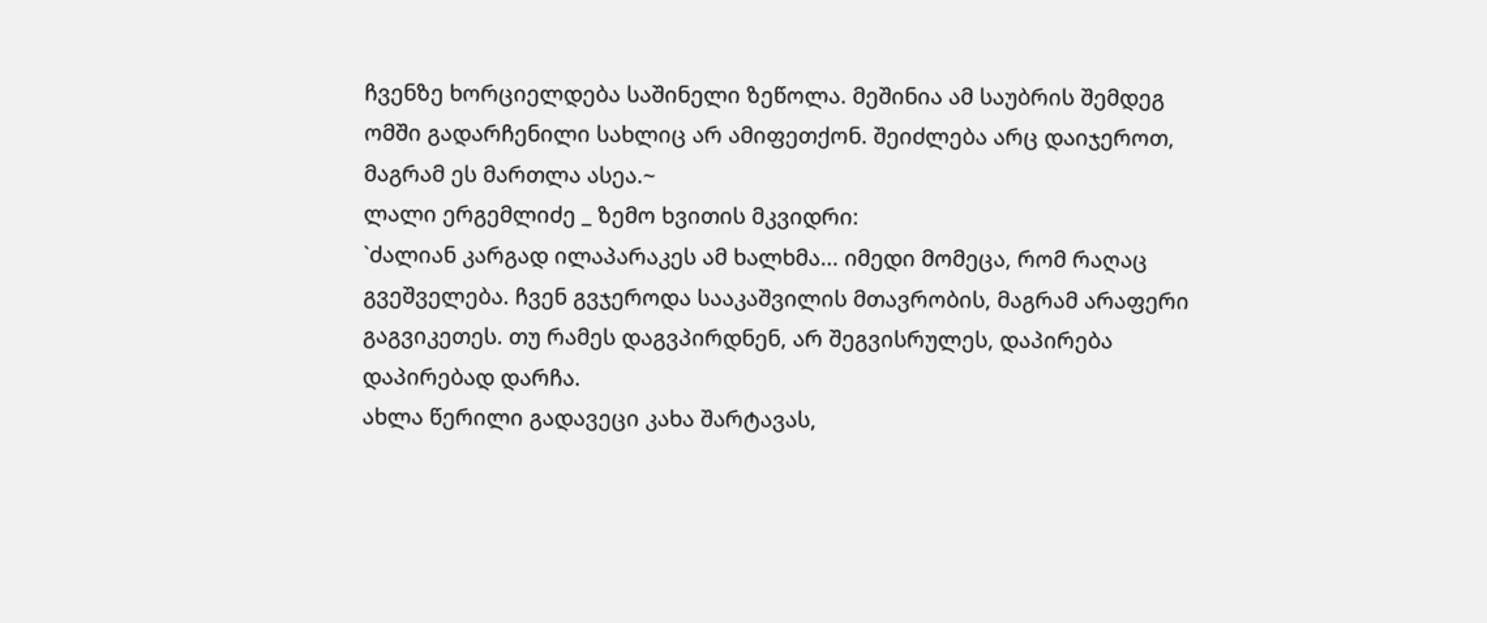ჩვენზე ხორციელდება საშინელი ზეწოლა. მეშინია ამ საუბრის შემდეგ ომში გადარჩენილი სახლიც არ ამიფეთქონ. შეიძლება არც დაიჯეროთ, მაგრამ ეს მართლა ასეა.~
ლალი ერგემლიძე _ ზემო ხვითის მკვიდრი:
`ძალიან კარგად ილაპარაკეს ამ ხალხმა... იმედი მომეცა, რომ რაღაც გვეშველება. ჩვენ გვჯეროდა სააკაშვილის მთავრობის, მაგრამ არაფერი გაგვიკეთეს. თუ რამეს დაგვპირდნენ, არ შეგვისრულეს, დაპირება დაპირებად დარჩა.
ახლა წერილი გადავეცი კახა შარტავას,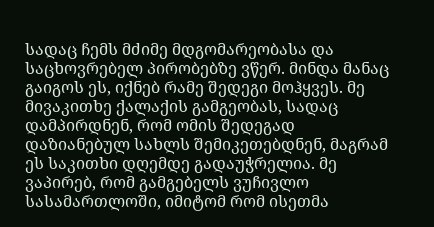სადაც ჩემს მძიმე მდგომარეობასა და საცხოვრებელ პირობებზე ვწერ. მინდა მანაც გაიგოს ეს, იქნებ რამე შედეგი მოჰყვეს. მე მივაკითხე ქალაქის გამგეობას, სადაც დამპირდნენ, რომ ომის შედეგად დაზიანებულ სახლს შემიკეთებდნენ, მაგრამ ეს საკითხი დღემდე გადაუჭრელია. მე ვაპირებ, რომ გამგებელს ვუჩივლო სასამართლოში, იმიტომ რომ ისეთმა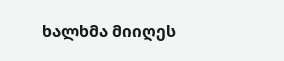ხალხმა მიიღეს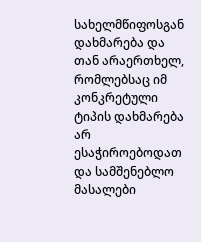სახელმწიფოსგან დახმარება და თან არაერთხელ, რომლებსაც იმ კონკრეტული ტიპის დახმარება არ ესაჭიროებოდათ და სამშენებლო მასალები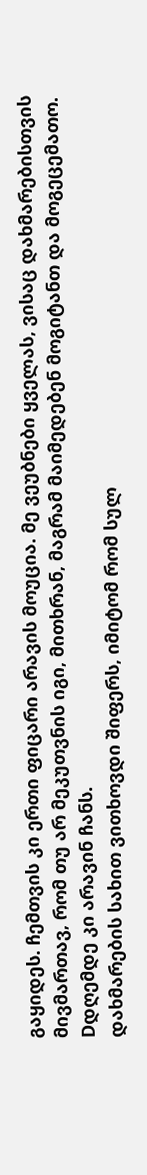გაყიდეს. ჩემთვის კი ერთი ფიცარი არავის მოუცია. მე ვეუბნები ყველას, ვისაც დახმარებისთვის მივმართავ, რომ თუ არ მეკუთვნის იგი, მითხრან, მაგრამ მაიმედებენ მოგიტანთ და მოგეცემათო. Dდღემდე კი არავინ ჩანს.
დახმარების სახით ვითხოვდი შიფერს, იმიტომ რომ სულ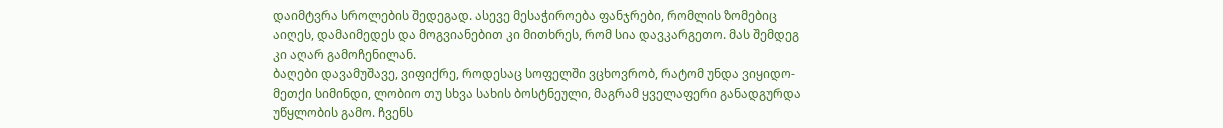დაიმტვრა სროლების შედეგად. ასევე მესაჭიროება ფანჯრები, რომლის ზომებიც აიღეს, დამაიმედეს და მოგვიანებით კი მითხრეს, რომ სია დავკარგეთო. მას შემდეგ კი აღარ გამოჩენილან.
ბაღები დავამუშავე, ვიფიქრე, როდესაც სოფელში ვცხოვრობ, რატომ უნდა ვიყიდო-მეთქი სიმინდი, ლობიო თუ სხვა სახის ბოსტნეული, მაგრამ ყველაფერი განადგურდა უწყლობის გამო. ჩვენს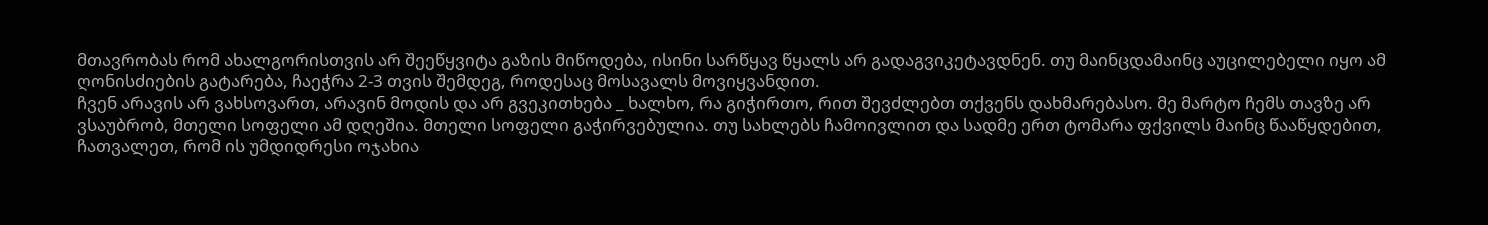მთავრობას რომ ახალგორისთვის არ შეეწყვიტა გაზის მიწოდება, ისინი სარწყავ წყალს არ გადაგვიკეტავდნენ. თუ მაინცდამაინც აუცილებელი იყო ამ ღონისძიების გატარება, ჩაეჭრა 2-3 თვის შემდეგ, როდესაც მოსავალს მოვიყვანდით.
ჩვენ არავის არ ვახსოვართ, არავინ მოდის და არ გვეკითხება _ ხალხო, რა გიჭირთო, რით შევძლებთ თქვენს დახმარებასო. მე მარტო ჩემს თავზე არ ვსაუბრობ, მთელი სოფელი ამ დღეშია. მთელი სოფელი გაჭირვებულია. თუ სახლებს ჩამოივლით და სადმე ერთ ტომარა ფქვილს მაინც წააწყდებით, ჩათვალეთ, რომ ის უმდიდრესი ოჯახია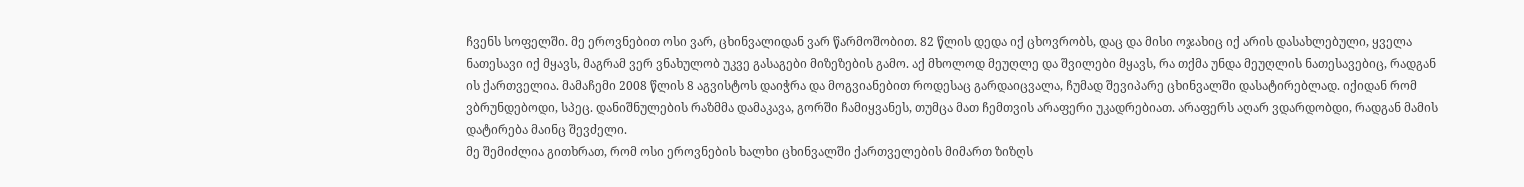ჩვენს სოფელში. მე ეროვნებით ოსი ვარ, ცხინვალიდან ვარ წარმოშობით. 82 წლის დედა იქ ცხოვრობს, დაც და მისი ოჯახიც იქ არის დასახლებული, ყველა ნათესავი იქ მყავს, მაგრამ ვერ ვნახულობ უკვე გასაგები მიზეზების გამო. აქ მხოლოდ მეუღლე და შვილები მყავს, რა თქმა უნდა მეუღლის ნათესავებიც, რადგან ის ქართველია. მამაჩემი 2008 წლის 8 აგვისტოს დაიჭრა და მოგვიანებით როდესაც გარდაიცვალა, ჩუმად შევიპარე ცხინვალში დასატირებლად. იქიდან რომ ვბრუნდებოდი, სპეც. დანიშნულების რაზმმა დამაკავა, გორში ჩამიყვანეს, თუმცა მათ ჩემთვის არაფერი უკადრებიათ. არაფერს აღარ ვდარდობდი, რადგან მამის დატირება მაინც შევძელი.
მე შემიძლია გითხრათ, რომ ოსი ეროვნების ხალხი ცხინვალში ქართველების მიმართ ზიზღს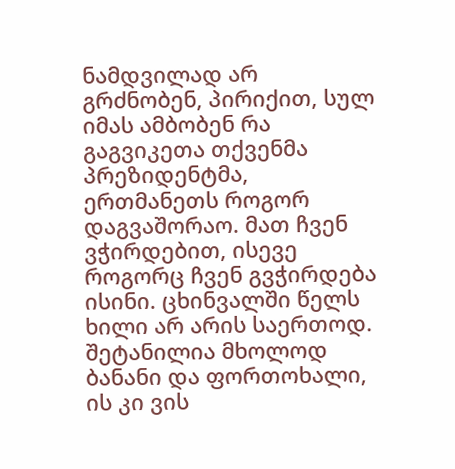ნამდვილად არ გრძნობენ, პირიქით, სულ იმას ამბობენ რა გაგვიკეთა თქვენმა პრეზიდენტმა, ერთმანეთს როგორ დაგვაშორაო. მათ ჩვენ ვჭირდებით, ისევე როგორც ჩვენ გვჭირდება ისინი. ცხინვალში წელს ხილი არ არის საერთოდ. შეტანილია მხოლოდ ბანანი და ფორთოხალი, ის კი ვის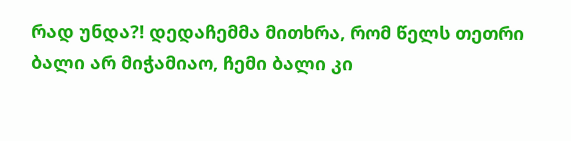რად უნდა?! დედაჩემმა მითხრა, რომ წელს თეთრი ბალი არ მიჭამიაო, ჩემი ბალი კი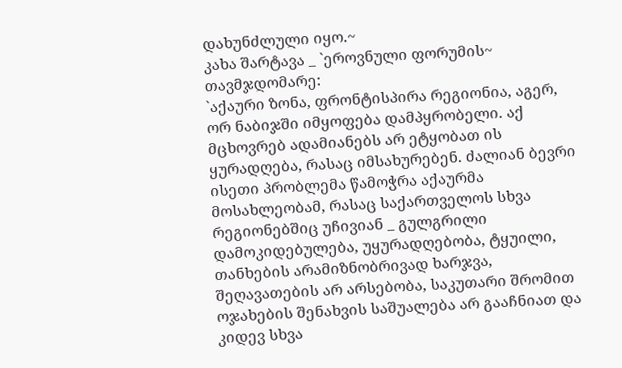დახუნძლული იყო.~
კახა შარტავა _ `ეროვნული ფორუმის~ თავმჯდომარე:
`აქაური ზონა, ფრონტისპირა რეგიონია, აგერ, ორ ნაბიჯში იმყოფება დამპყრობელი. აქ მცხოვრებ ადამიანებს არ ეტყობათ ის ყურადღება, რასაც იმსახურებენ. ძალიან ბევრი ისეთი პრობლემა წამოჭრა აქაურმა მოსახლეობამ, რასაც საქართველოს სხვა რეგიონებშიც უჩივიან _ გულგრილი დამოკიდებულება, უყურადღებობა, ტყუილი, თანხების არამიზნობრივად ხარჯვა, შეღავათების არ არსებობა, საკუთარი შრომით ოჯახების შენახვის საშუალება არ გააჩნიათ და კიდევ სხვა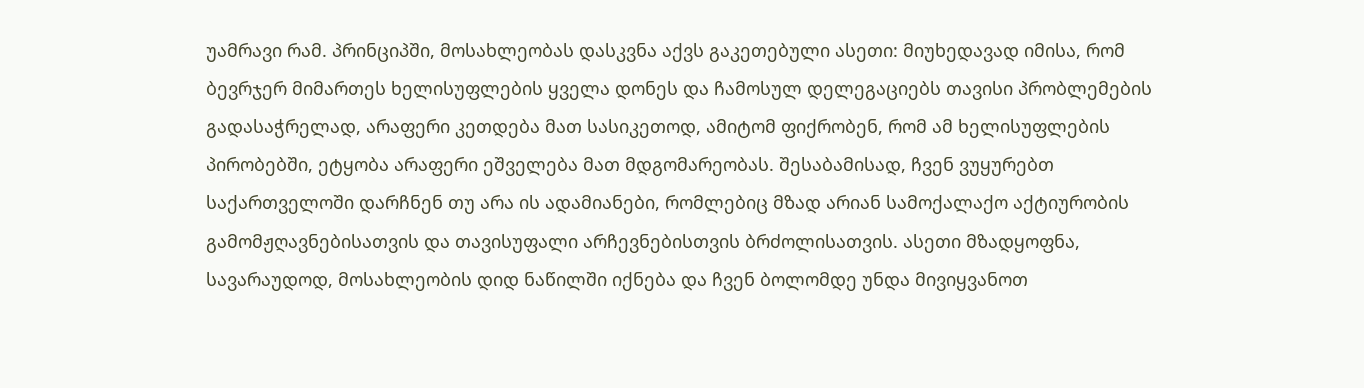უამრავი რამ. პრინციპში, მოსახლეობას დასკვნა აქვს გაკეთებული ასეთი: მიუხედავად იმისა, რომ ბევრჯერ მიმართეს ხელისუფლების ყველა დონეს და ჩამოსულ დელეგაციებს თავისი პრობლემების გადასაჭრელად, არაფერი კეთდება მათ სასიკეთოდ, ამიტომ ფიქრობენ, რომ ამ ხელისუფლების პირობებში, ეტყობა არაფერი ეშველება მათ მდგომარეობას. შესაბამისად, ჩვენ ვუყურებთ საქართველოში დარჩნენ თუ არა ის ადამიანები, რომლებიც მზად არიან სამოქალაქო აქტიურობის გამომჟღავნებისათვის და თავისუფალი არჩევნებისთვის ბრძოლისათვის. ასეთი მზადყოფნა, სავარაუდოდ, მოსახლეობის დიდ ნაწილში იქნება და ჩვენ ბოლომდე უნდა მივიყვანოთ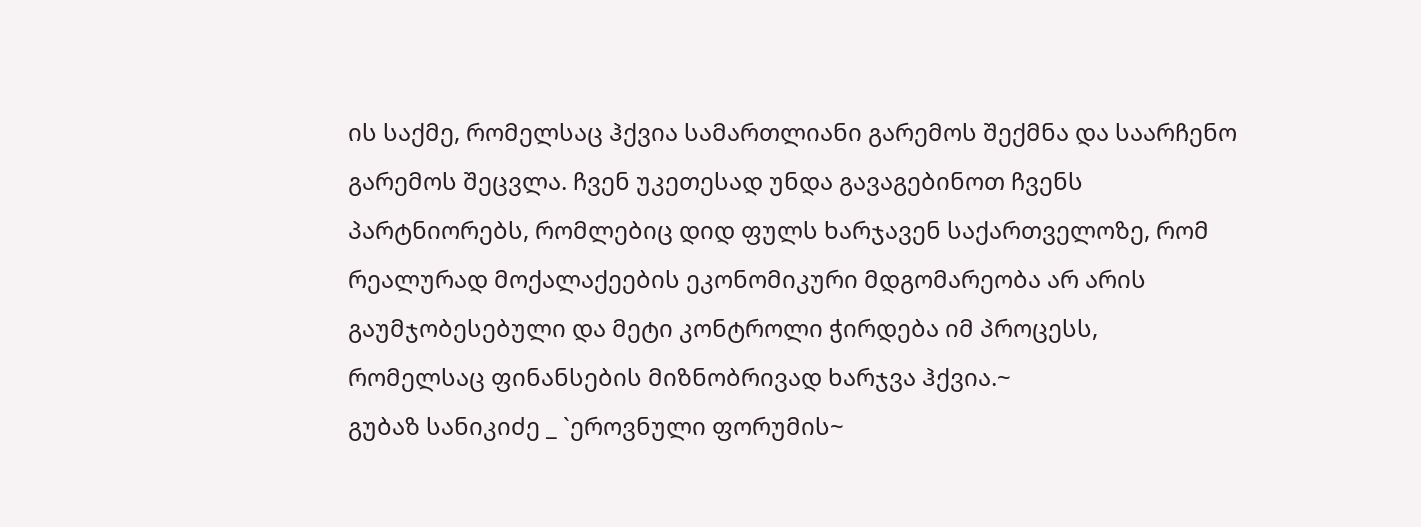ის საქმე, რომელსაც ჰქვია სამართლიანი გარემოს შექმნა და საარჩენო გარემოს შეცვლა. ჩვენ უკეთესად უნდა გავაგებინოთ ჩვენს პარტნიორებს, რომლებიც დიდ ფულს ხარჯავენ საქართველოზე, რომ რეალურად მოქალაქეების ეკონომიკური მდგომარეობა არ არის გაუმჯობესებული და მეტი კონტროლი ჭირდება იმ პროცესს, რომელსაც ფინანსების მიზნობრივად ხარჯვა ჰქვია.~
გუბაზ სანიკიძე _ `ეროვნული ფორუმის~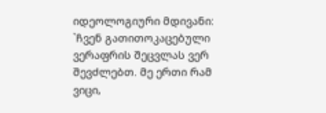იდეოლოგიური მდივანი:
`ჩვენ გათითოკაცებული ვერაფრის შეცვლას ვერ შევძლებთ. მე ერთი რამ ვიცი,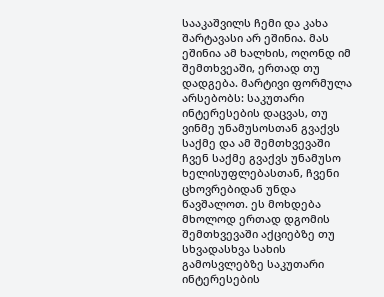სააკაშვილს ჩემი და კახა შარტავასი არ ეშინია. მას ეშინია ამ ხალხის, ოღონდ იმ შემთხვეაში, ერთად თუ დადგება. მარტივი ფორმულა არსებობს: საკუთარი ინტერესების დაცვას, თუ ვინმე უნამუსოსთან გვაქვს საქმე და ამ შემთხვევაში ჩვენ საქმე გვაქვს უნამუსო ხელისუფლებასთან, ჩვენი ცხოვრებიდან უნდა წავშალოთ. ეს მოხდება მხოლოდ ერთად დგომის შემთხვევაში აქციებზე თუ სხვადასხვა სახის გამოსვლებზე საკუთარი ინტერესების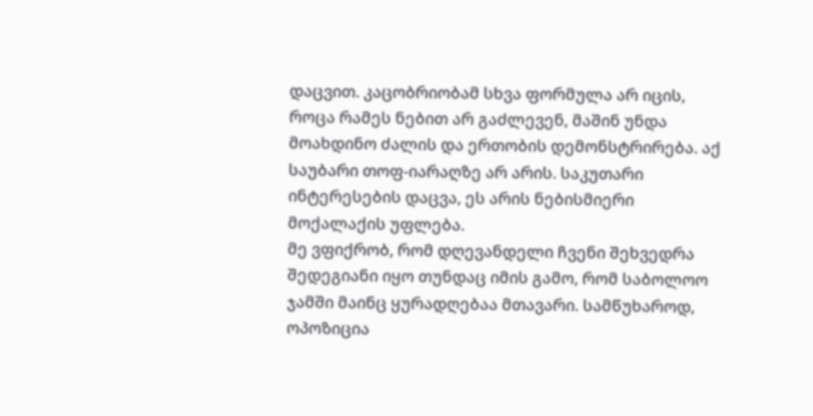დაცვით. კაცობრიობამ სხვა ფორმულა არ იცის, როცა რამეს ნებით არ გაძლევენ, მაშინ უნდა მოახდინო ძალის და ერთობის დემონსტრირება. აქ საუბარი თოფ-იარაღზე არ არის. საკუთარი ინტერესების დაცვა, ეს არის ნებისმიერი მოქალაქის უფლება.
მე ვფიქრობ, რომ დღევანდელი ჩვენი შეხვედრა შედეგიანი იყო თუნდაც იმის გამო, რომ საბოლოო ჯამში მაინც ყურადღებაა მთავარი. სამწუხაროდ, ოპოზიცია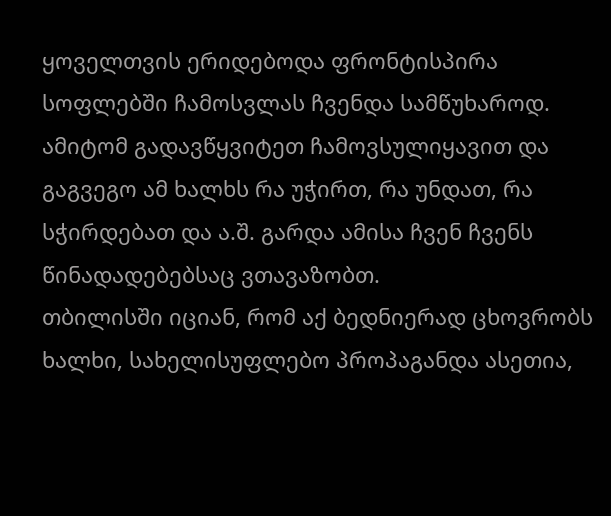ყოველთვის ერიდებოდა ფრონტისპირა სოფლებში ჩამოსვლას ჩვენდა სამწუხაროდ. ამიტომ გადავწყვიტეთ ჩამოვსულიყავით და გაგვეგო ამ ხალხს რა უჭირთ, რა უნდათ, რა სჭირდებათ და ა.შ. გარდა ამისა ჩვენ ჩვენს წინადადებებსაც ვთავაზობთ.
თბილისში იციან, რომ აქ ბედნიერად ცხოვრობს ხალხი, სახელისუფლებო პროპაგანდა ასეთია,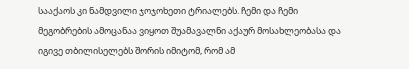სააქაოს კი ნამდვილი ჯოჯოხეთი ტრიალებს. ჩემი და ჩემი მეგობრების ამოცანაა ვიყოთ შუამავალნი აქაურ მოსახლეობასა და იგივე თბილისელებს შორის იმიტომ, რომ ამ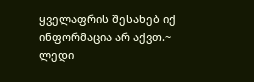ყველაფრის შესახებ იქ ინფორმაცია არ აქვთ.~
ლედი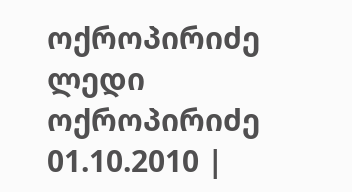ოქროპირიძე
ლედი ოქროპირიძე
01.10.2010 |